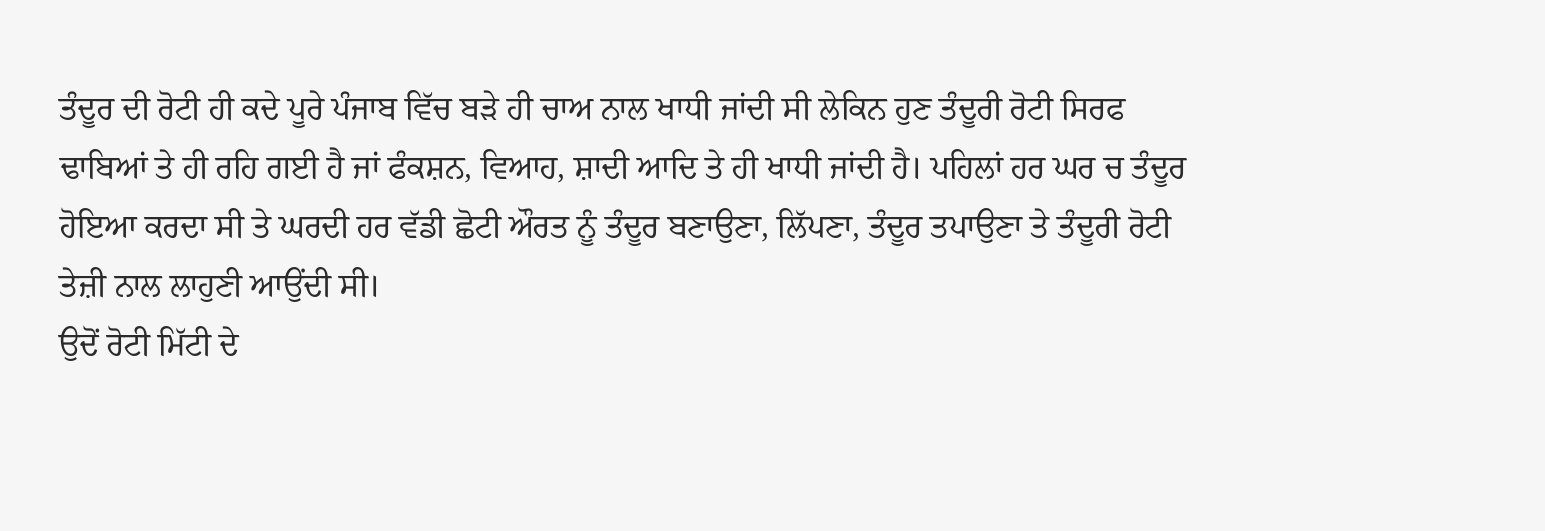ਤੰਦੂਰ ਦੀ ਰੋਟੀ ਹੀ ਕਦੇ ਪੂਰੇ ਪੰਜਾਬ ਵਿੱਚ ਬੜੇ ਹੀ ਚਾਅ ਨਾਲ ਖਾਧੀ ਜਾਂਦੀ ਸੀ ਲੇਕਿਨ ਹੁਣ ਤੰਦੂਰੀ ਰੋਟੀ ਸਿਰਫ ਢਾਬਿਆਂ ਤੇ ਹੀ ਰਹਿ ਗਈ ਹੈ ਜਾਂ ਫੰਕਸ਼ਨ, ਵਿਆਹ, ਸ਼ਾਦੀ ਆਦਿ ਤੇ ਹੀ ਖਾਧੀ ਜਾਂਦੀ ਹੈ। ਪਹਿਲਾਂ ਹਰ ਘਰ ਚ ਤੰਦੂਰ ਹੋਇਆ ਕਰਦਾ ਸੀ ਤੇ ਘਰਦੀ ਹਰ ਵੱਡੀ ਛੋਟੀ ਔਰਤ ਨੂੰ ਤੰਦੂਰ ਬਣਾਉਣਾ, ਲਿੱਪਣਾ, ਤੰਦੂਰ ਤਪਾਉਣਾ ਤੇ ਤੰਦੂਰੀ ਰੋਟੀ ਤੇਜ਼ੀ ਨਾਲ ਲਾਹੁਣੀ ਆਉਂਦੀ ਸੀ।
ਉਦੋਂ ਰੋਟੀ ਮਿੱਟੀ ਦੇ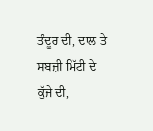ਤੰਦੂਰ ਦੀ, ਦਾਲ ਤੇ ਸਬਜ਼ੀ ਮਿੱਟੀ ਦੇ ਕੁੱਜੇ ਦੀ,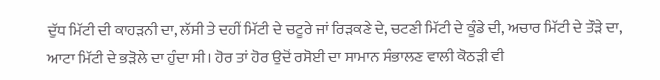ਦੁੱਧ ਮਿੱਟੀ ਦੀ ਕਾਹੜਨੀ ਦਾ, ਲੱਸੀ ਤੇ ਦਹੀਂ ਮਿੱਟੀ ਦੇ ਚਟੂਰੇ ਜਾਂ ਰਿੜਕਣੇ ਦੇ, ਚਟਣੀ ਮਿੱਟੀ ਦੇ ਕੂੰਡੇ ਦੀ, ਅਚਾਰ ਮਿੱਟੀ ਦੇ ਤੌੜੇ ਦਾ, ਆਟਾ ਮਿੱਟੀ ਦੇ ਭੜੋਲੇ ਦਾ ਹੁੰਦਾ ਸੀ। ਹੋਰ ਤਾਂ ਹੋਰ ਉਦੋਂ ਰਸੋਈ ਦਾ ਸਾਮਾਨ ਸੰਭਾਲਣ ਵਾਲੀ ਕੋਠੜੀ ਵੀ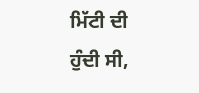ਮਿੱਟੀ ਦੀ ਹੁੰਦੀ ਸੀ,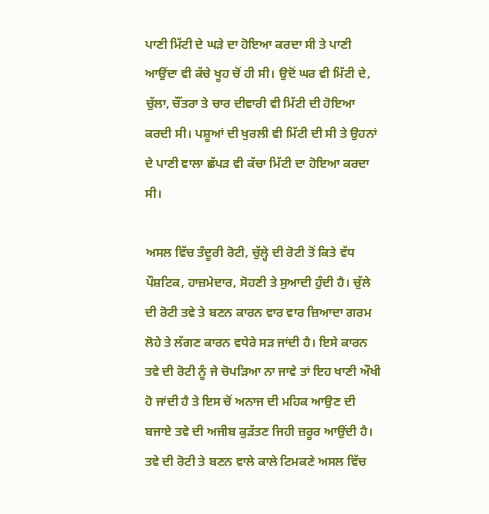ਪਾਣੀ ਮਿੱਟੀ ਦੇ ਘੜੇ ਦਾ ਹੋਇਆ ਕਰਦਾ ਸੀ ਤੇ ਪਾਣੀ ਆਉਂਦਾ ਵੀ ਕੱਚੇ ਖੂਹ ਚੋਂ ਹੀ ਸੀ। ਉਦੋਂ ਘਰ ਵੀ ਮਿੱਟੀ ਦੇ, ਚੁੱਲਾ, ਚੌਂਤਰਾ ਤੇ ਚਾਰ ਦੀਵਾਰੀ ਵੀ ਮਿੱਟੀ ਦੀ ਹੋਇਆ ਕਰਦੀ ਸੀ। ਪਸ਼ੂਆਂ ਦੀ ਖੁਰਲੀ ਵੀ ਮਿੱਟੀ ਦੀ ਸੀ ਤੇ ਉਹਨਾਂ ਦੇ ਪਾਣੀ ਵਾਲਾ ਛੱਪੜ ਵੀ ਕੱਚਾ ਮਿੱਟੀ ਦਾ ਹੋਇਆ ਕਰਦਾ ਸੀ।

ਅਸਲ ਵਿੱਚ ਤੰਦੂਰੀ ਰੋਟੀ, ਚੁੱਲ੍ਹੇ ਦੀ ਰੋਟੀ ਤੋਂ ਕਿਤੇ ਵੱਧ ਪੌਸ਼ਟਿਕ, ਹਾਜ਼ਮੇਦਾਰ, ਸੋਹਣੀ ਤੇ ਸੁਆਦੀ ਹੁੰਦੀ ਹੈ। ਚੁੱਲੇ ਦੀ ਰੋਟੀ ਤਵੇ ਤੇ ਬਣਨ ਕਾਰਨ ਵਾਰ ਵਾਰ ਜ਼ਿਆਦਾ ਗਰਮ ਲੋਹੇ ਤੇ ਲੱਗਣ ਕਾਰਨ ਵਧੇਰੇ ਸੜ ਜਾਂਦੀ ਹੈ। ਇਸੇ ਕਾਰਨ ਤਵੇ ਦੀ ਰੋਟੀ ਨੂੰ ਜੇ ਚੋਪੜਿਆ ਨਾ ਜਾਵੇ ਤਾਂ ਇਹ ਖਾਣੀ ਔਖੀ ਹੋ ਜਾਂਦੀ ਹੈ ਤੇ ਇਸ ਚੋਂ ਅਨਾਜ ਦੀ ਮਹਿਕ ਆਉਣ ਦੀ ਬਜਾਏ ਤਵੇ ਦੀ ਅਜੀਬ ਕੁੜੱਤਣ ਜਿਹੀ ਜ਼ਰੂਰ ਆਉਂਦੀ ਹੈ।
ਤਵੇ ਦੀ ਰੋਟੀ ਤੇ ਬਣਨ ਵਾਲੇ ਕਾਲੇ ਟਿਮਕਣੇ ਅਸਲ ਵਿੱਚ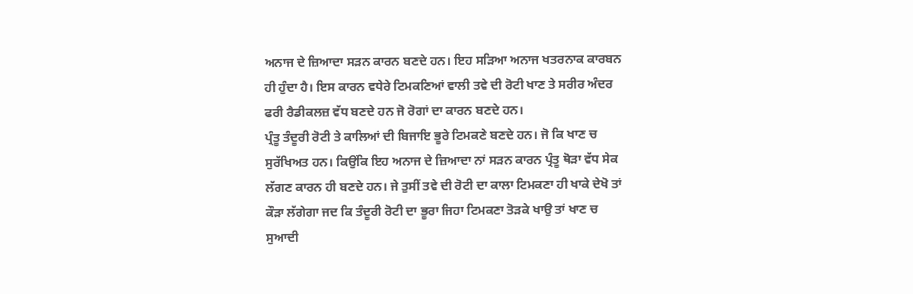ਅਨਾਜ ਦੇ ਜ਼ਿਆਦਾ ਸੜਨ ਕਾਰਨ ਬਣਦੇ ਹਨ। ਇਹ ਸੜਿਆ ਅਨਾਜ ਖਤਰਨਾਕ ਕਾਰਬਨ ਹੀ ਹੁੰਦਾ ਹੈ। ਇਸ ਕਾਰਨ ਵਧੇਰੇ ਟਿਮਕਣਿਆਂ ਵਾਲੀ ਤਵੇ ਦੀ ਰੋਟੀ ਖਾਣ ਤੇ ਸਰੀਰ ਅੰਦਰ ਫਰੀ ਰੈਡੀਕਲਜ਼ ਵੱਧ ਬਣਦੇ ਹਨ ਜੋ ਰੋਗਾਂ ਦਾ ਕਾਰਨ ਬਣਦੇ ਹਨ।
ਪ੍ਰੰਤੂ ਤੰਦੂਰੀ ਰੋਟੀ ਤੇ ਕਾਲਿਆਂ ਦੀ ਬਿਜਾਇ ਭੂਰੇ ਟਿਮਕਣੇ ਬਣਦੇ ਹਨ। ਜੋ ਕਿ ਖਾਣ ਚ ਸੁਰੱਖਿਅਤ ਹਨ। ਕਿਉਂਕਿ ਇਹ ਅਨਾਜ ਦੇ ਜ਼ਿਆਦਾ ਨਾਂ ਸੜਨ ਕਾਰਨ ਪ੍ਰੰਤੂ ਥੋੜਾ ਵੱਧ ਸੇਕ ਲੱਗਣ ਕਾਰਨ ਹੀ ਬਣਦੇ ਹਨ। ਜੇ ਤੁਸੀਂ ਤਵੇ ਦੀ ਰੋਟੀ ਦਾ ਕਾਲਾ ਟਿਮਕਣਾ ਹੀ ਖਾਕੇ ਦੇਖੋ ਤਾਂ ਕੌੜਾ ਲੱਗੇਗਾ ਜਦ ਕਿ ਤੰਦੂਰੀ ਰੋਟੀ ਦਾ ਭੂਰਾ ਜਿਹਾ ਟਿਮਕਣਾ ਤੋੜਕੇ ਖਾਉ ਤਾਂ ਖਾਣ ਚ ਸੁਆਦੀ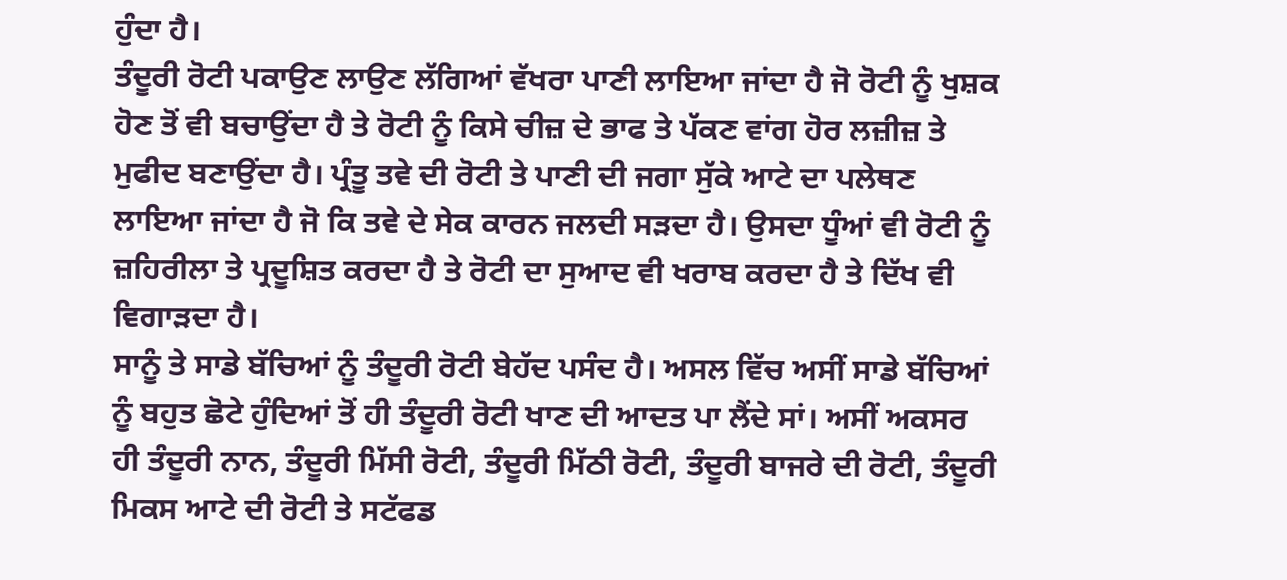ਹੁੰਦਾ ਹੈ।
ਤੰਦੂਰੀ ਰੋਟੀ ਪਕਾਉਣ ਲਾਉਣ ਲੱਗਿਆਂ ਵੱਖਰਾ ਪਾਣੀ ਲਾਇਆ ਜਾਂਦਾ ਹੈ ਜੋ ਰੋਟੀ ਨੂੰ ਖੁਸ਼ਕ ਹੋਣ ਤੋਂ ਵੀ ਬਚਾਉਂਦਾ ਹੈ ਤੇ ਰੋਟੀ ਨੂੰ ਕਿਸੇ ਚੀਜ਼ ਦੇ ਭਾਫ ਤੇ ਪੱਕਣ ਵਾਂਗ ਹੋਰ ਲਜ਼ੀਜ਼ ਤੇ ਮੁਫੀਦ ਬਣਾਉਂਦਾ ਹੈ। ਪ੍ਰੰਤੂ ਤਵੇ ਦੀ ਰੋਟੀ ਤੇ ਪਾਣੀ ਦੀ ਜਗਾ ਸੁੱਕੇ ਆਟੇ ਦਾ ਪਲੇਥਣ ਲਾਇਆ ਜਾਂਦਾ ਹੈ ਜੋ ਕਿ ਤਵੇ ਦੇ ਸੇਕ ਕਾਰਨ ਜਲਦੀ ਸੜਦਾ ਹੈ। ਉਸਦਾ ਧੂੰਆਂ ਵੀ ਰੋਟੀ ਨੂੰ ਜ਼ਹਿਰੀਲਾ ਤੇ ਪ੍ਰਦੂਸ਼ਿਤ ਕਰਦਾ ਹੈ ਤੇ ਰੋਟੀ ਦਾ ਸੁਆਦ ਵੀ ਖਰਾਬ ਕਰਦਾ ਹੈ ਤੇ ਦਿੱਖ ਵੀ ਵਿਗਾੜਦਾ ਹੈ।
ਸਾਨੂੰ ਤੇ ਸਾਡੇ ਬੱਚਿਆਂ ਨੂੰ ਤੰਦੂਰੀ ਰੋਟੀ ਬੇਹੱਦ ਪਸੰਦ ਹੈ। ਅਸਲ ਵਿੱਚ ਅਸੀਂ ਸਾਡੇ ਬੱਚਿਆਂ ਨੂੰ ਬਹੁਤ ਛੋਟੇ ਹੁੰਦਿਆਂ ਤੋਂ ਹੀ ਤੰਦੂਰੀ ਰੋਟੀ ਖਾਣ ਦੀ ਆਦਤ ਪਾ ਲੈਂਦੇ ਸਾਂ। ਅਸੀਂ ਅਕਸਰ ਹੀ ਤੰਦੂਰੀ ਨਾਨ, ਤੰਦੂਰੀ ਮਿੱਸੀ ਰੋਟੀ, ਤੰਦੂਰੀ ਮਿੱਠੀ ਰੋਟੀ, ਤੰਦੂਰੀ ਬਾਜਰੇ ਦੀ ਰੋਟੀ, ਤੰਦੂਰੀ ਮਿਕਸ ਆਟੇ ਦੀ ਰੋਟੀ ਤੇ ਸਟੱਫਡ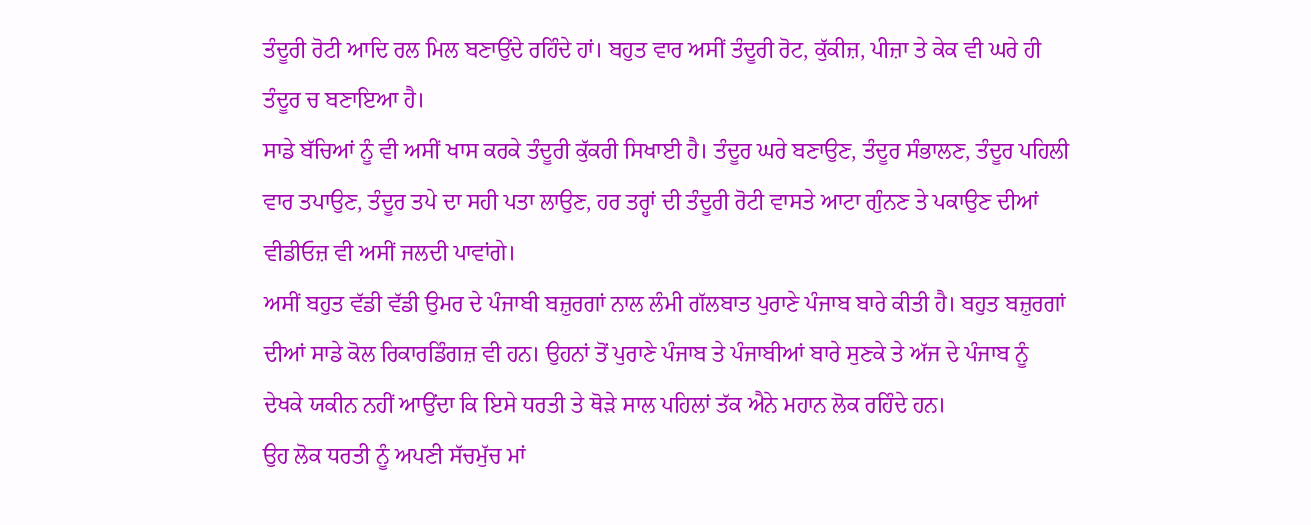ਤੰਦੂਰੀ ਰੋਟੀ ਆਦਿ ਰਲ ਮਿਲ ਬਣਾਉਂਦੇ ਰਹਿੰਦੇ ਹਾਂ। ਬਹੁਤ ਵਾਰ ਅਸੀਂ ਤੰਦੂਰੀ ਰੋਟ, ਕੁੱਕੀਜ਼, ਪੀਜ਼ਾ ਤੇ ਕੇਕ ਵੀ ਘਰੇ ਹੀ ਤੰਦੂਰ ਚ ਬਣਾਇਆ ਹੈ।
ਸਾਡੇ ਬੱਚਿਆਂ ਨੂੰ ਵੀ ਅਸੀਂ ਖਾਸ ਕਰਕੇ ਤੰਦੂਰੀ ਕੁੱਕਰੀ ਸਿਖਾਈ ਹੈ। ਤੰਦੂਰ ਘਰੇ ਬਣਾਉਣ, ਤੰਦੂਰ ਸੰਭਾਲਣ, ਤੰਦੂਰ ਪਹਿਲੀ ਵਾਰ ਤਪਾਉਣ, ਤੰਦੂਰ ਤਪੇ ਦਾ ਸਹੀ ਪਤਾ ਲਾਉਣ, ਹਰ ਤਰ੍ਹਾਂ ਦੀ ਤੰਦੂਰੀ ਰੋਟੀ ਵਾਸਤੇ ਆਟਾ ਗੁੰਨਣ ਤੇ ਪਕਾਉਣ ਦੀਆਂ ਵੀਡੀਓਜ਼ ਵੀ ਅਸੀਂ ਜਲਦੀ ਪਾਵਾਂਗੇ।
ਅਸੀਂ ਬਹੁਤ ਵੱਡੀ ਵੱਡੀ ਉਮਰ ਦੇ ਪੰਜਾਬੀ ਬਜ਼ੁਰਗਾਂ ਨਾਲ ਲੰਮੀ ਗੱਲਬਾਤ ਪੁਰਾਣੇ ਪੰਜਾਬ ਬਾਰੇ ਕੀਤੀ ਹੈ। ਬਹੁਤ ਬਜ਼ੁਰਗਾਂ ਦੀਆਂ ਸਾਡੇ ਕੋਲ ਰਿਕਾਰਡਿੰਗਜ਼ ਵੀ ਹਨ। ਉਹਨਾਂ ਤੋਂ ਪੁਰਾਣੇ ਪੰਜਾਬ ਤੇ ਪੰਜਾਬੀਆਂ ਬਾਰੇ ਸੁਣਕੇ ਤੇ ਅੱਜ ਦੇ ਪੰਜਾਬ ਨੂੰ ਦੇਖਕੇ ਯਕੀਨ ਨਹੀਂ ਆਉਂਦਾ ਕਿ ਇਸੇ ਧਰਤੀ ਤੇ ਥੋੜੇ ਸਾਲ ਪਹਿਲਾਂ ਤੱਕ ਐਨੇ ਮਹਾਨ ਲੋਕ ਰਹਿੰਦੇ ਹਨ।
ਉਹ ਲੋਕ ਧਰਤੀ ਨੂੰ ਅਪਣੀ ਸੱਚਮੁੱਚ ਮਾਂ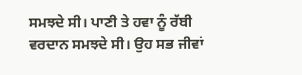ਸਮਝਦੇ ਸੀ। ਪਾਣੀ ਤੇ ਹਵਾ ਨੂੰ ਰੱਬੀ ਵਰਦਾਨ ਸਮਝਦੇ ਸੀ। ਉਹ ਸਭ ਜੀਵਾਂ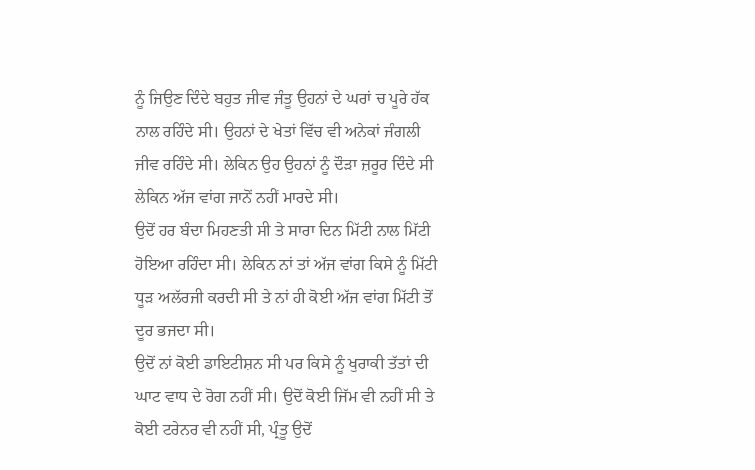ਨੂੰ ਜਿਉਣ ਦਿੰਦੇ ਬਹੁਤ ਜੀਵ ਜੰਤੂ ਉਹਨਾਂ ਦੇ ਘਰਾਂ ਚ ਪੂਰੇ ਹੱਕ ਨਾਲ ਰਹਿੰਦੇ ਸੀ। ਉਹਨਾਂ ਦੇ ਖੇਤਾਂ ਵਿੱਚ ਵੀ ਅਨੇਕਾਂ ਜੰਗਲੀ ਜੀਵ ਰਹਿੰਦੇ ਸੀ। ਲੇਕਿਨ ਉਹ ਉਹਨਾਂ ਨੂੰ ਦੌੜਾ ਜ਼ਰੂਰ ਦਿੰਦੇ ਸੀ ਲੇਕਿਨ ਅੱਜ ਵਾਂਗ ਜਾਨੋਂ ਨਹੀਂ ਮਾਰਦੇ ਸੀ।
ਉਦੋਂ ਹਰ ਬੰਦਾ ਮਿਹਣਤੀ ਸੀ ਤੇ ਸਾਰਾ ਦਿਨ ਮਿੱਟੀ ਨਾਲ ਮਿੱਟੀ ਹੋਇਆ ਰਹਿੰਦਾ ਸੀ। ਲੇਕਿਨ ਨਾਂ ਤਾਂ ਅੱਜ ਵਾਂਗ ਕਿਸੇ ਨੂੰ ਮਿੱਟੀ ਧੂੜ ਅਲੱਰਜੀ ਕਰਦੀ ਸੀ ਤੇ ਨਾਂ ਹੀ ਕੋਈ ਅੱਜ ਵਾਂਗ ਮਿੱਟੀ ਤੋਂ ਦੂਰ ਭਜਦਾ ਸੀ।
ਉਦੋਂ ਨਾਂ ਕੋਈ ਡਾਇਟੀਸ਼ਨ ਸੀ ਪਰ ਕਿਸੇ ਨੂੰ ਖੁਰਾਕੀ ਤੱਤਾਂ ਦੀ ਘਾਟ ਵਾਧ ਦੇ ਰੋਗ ਨਹੀਂ ਸੀ। ਉਦੋਂ ਕੋਈ ਜਿੱਮ ਵੀ ਨਹੀਂ ਸੀ ਤੇ ਕੋਈ ਟਰੇਨਰ ਵੀ ਨਹੀਂ ਸੀ, ਪ੍ਰੰਤੂ ਉਦੋਂ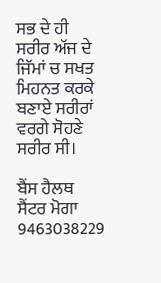ਸਭ ਦੇ ਹੀ ਸਰੀਰ ਅੱਜ ਦੇ ਜਿੱਮਾਂ ਚ ਸਖਤ ਮਿਹਨਤ ਕਰਕੇ ਬਣਾਏ ਸਰੀਰਾਂ ਵਰਗੇ ਸੋਹਣੇ ਸਰੀਰ ਸੀ।

ਬੈਂਸ ਹੈਲਥ ਸੈਂਟਰ ਮੋਗਾ 9463038229